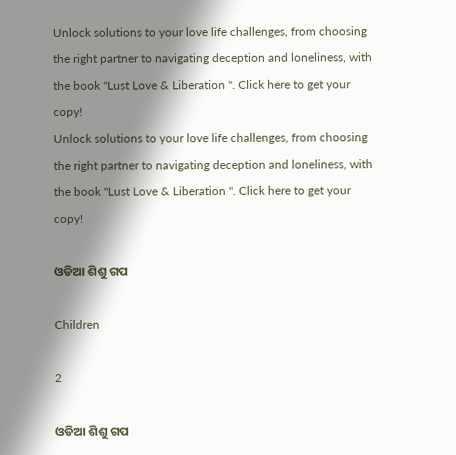Unlock solutions to your love life challenges, from choosing the right partner to navigating deception and loneliness, with the book "Lust Love & Liberation ". Click here to get your copy!
Unlock solutions to your love life challenges, from choosing the right partner to navigating deception and loneliness, with the book "Lust Love & Liberation ". Click here to get your copy!

ଓଡିଆ ଶିଶୁ ଗପ

Children

2

ଓଡିଆ ଶିଶୁ ଗପ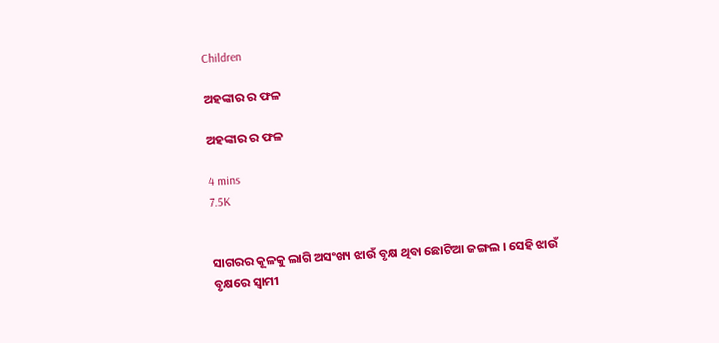Children

ଅହଙ୍କାର ର ଫଳ

ଅହଙ୍କାର ର ଫଳ

4 mins
7.5K


ସାଗରର କୂଳକୁ ଲାଗି ଅସଂଖ୍ୟ ଝାଉଁ ବୃକ୍ଷ ଥିବା ଛୋଟିଆ ଜଙ୍ଗଲ । ସେହି ଝାଉଁ ବୃକ୍ଷରେ ସ୍ୱାମୀ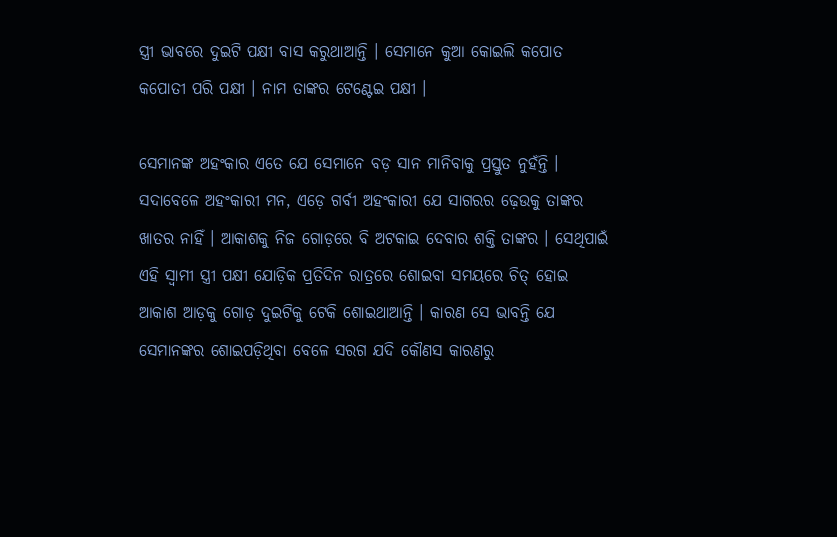ସ୍ତ୍ରୀ ଭାବରେ ଦୁଇଟି ପକ୍ଷୀ ବାସ କରୁଥାଆନ୍ତି । ସେମାନେ କୁଆ କୋଇଲି କପୋତ କପୋତୀ ପରି ପକ୍ଷୀ । ନାମ ତାଙ୍କର ଟେଣ୍ଟେଇ ପକ୍ଷୀ ।

ସେମାନଙ୍କ ଅହଂକାର ଏତେ ଯେ ସେମାନେ ବଡ଼ ସାନ ମାନିବାକୁ ପ୍ରସ୍ତୁତ ନୁହଁନ୍ତି । ସଦାବେଳେ ଅହଂକାରୀ ମନ, ଏଡ଼େ ଗର୍ବୀ ଅହଂକାରୀ ଯେ ସାଗରର ଢ଼େଉକୁ ତାଙ୍କର ଖାତର ନାହିଁ । ଆକାଶକୁ ନିଜ ଗୋଡ଼ରେ ବି ଅଟକାଇ ଦେବାର ଶକ୍ତି ତାଙ୍କର । ସେଥିପାଇଁ ଏହି ସ୍ୱାମୀ ସ୍ତ୍ରୀ ପକ୍ଷୀ ଯୋଡ଼ିକ ପ୍ରତିଦିନ ରାତ୍ରରେ ଶୋଇବା ସମୟରେ ଚିତ୍ ହୋଇ ଆକାଶ ଆଡ଼କୁ ଗୋଡ଼ ଦୁଇଟିକୁ ଟେକି ଶୋଇଥାଆନ୍ତି । କାରଣ ସେ ଭାବନ୍ତି ଯେ ସେମାନଙ୍କର ଶୋଇପଡ଼ିଥିବା ବେଳେ ସରଗ ଯଦି କୌଣସ କାରଣରୁ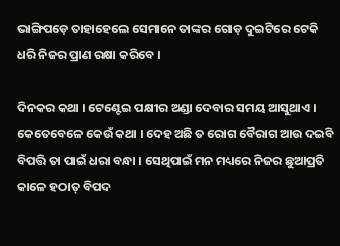ଭାଙ୍ଗିପଡ଼େ ତାହାହେଲେ ସେମାନେ ତାଙ୍କର ଗୋଡ଼ ଦୁଇଟିରେ ଟେକି ଧରି ନିଜର ପ୍ରାଣ ରକ୍ଷା କରିବେ ।

ଦିନକର କଥା । ଟେଣ୍ଟେଇ ପକ୍ଷୀର ଅଣ୍ଡା ଦେବାର ସମୟ ଆସୁଥାଏ । କେତେବେଳେ କେଉଁ କଥା । ଦେହ ଅଛି ତ ରୋଗ ବୈରାଗ ଆଉ ଦଇବି ବିପତ୍ତି ତା ପାଇଁ ଧରା ବନ୍ଧା । ସେଥିପାଇଁ ମନ ମଧ୍ୟରେ ନିଜର ଛୁଆପ୍ରତି କାଳେ ହଠାତ୍ ବିପଦ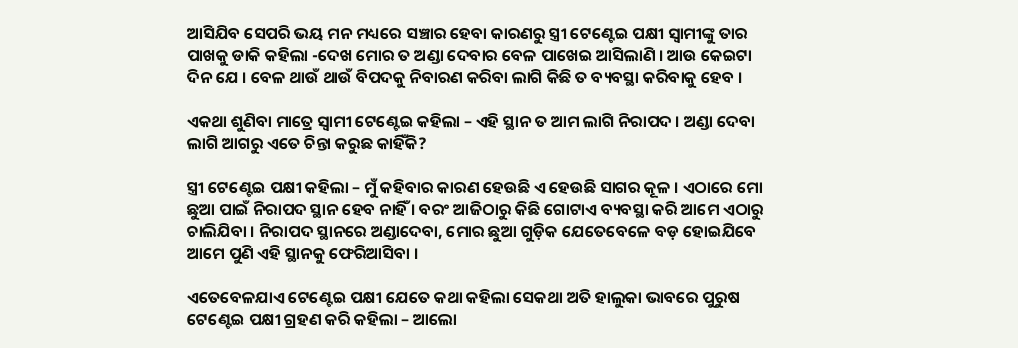ଆସିଯିବ ସେପରି ଭୟ ମନ ମଧ୍ୟରେ ସଞ୍ଚାର ହେବା କାରଣରୁ ସ୍ତ୍ରୀ ଟେଣ୍ଟେଇ ପକ୍ଷୀ ସ୍ୱାମୀଙ୍କୁ ତାର ପାଖକୁ ଡାକି କହିଲା -ଦେଖ ମୋର ତ ଅଣ୍ଡା ଦେବାର ବେଳ ପାଖେଇ ଆସିଲାଣି । ଆଉ କେଇଟା ଦିନ ଯେ । ବେଳ ଥାଉଁ ଥାଉଁ ବିପଦକୁ ନିବାରଣ କରିବା ଲାଗି କିଛି ତ ବ୍ୟବସ୍ଥା କରିବାକୁ ହେବ ।

ଏକଥା ଶୁଣିବା ମାତ୍ରେ ସ୍ୱାମୀ ଟେଣ୍ଟେଇ କହିଲା – ଏହି ସ୍ଥାନ ତ ଆମ ଲାଗି ନିରାପଦ । ଅଣ୍ଡା ଦେବା ଲାଗି ଆଗରୁ ଏତେ ଚିନ୍ତା କରୁଛ କାହିଁକି?

ସ୍ତ୍ରୀ ଟେଣ୍ଟେଇ ପକ୍ଷୀ କହିଲା – ମୁଁ କହିବାର କାରଣ ହେଉଛି ଏ ହେଉଛି ସାଗର କୂଳ । ଏଠାରେ ମୋ ଛୁଆ ପାଇଁ ନିରାପଦ ସ୍ଥାନ ହେବ ନାହିଁ । ବରଂ ଆଜିଠାରୁ କିଛି ଗୋଟାଏ ବ୍ୟବସ୍ଥା କରି ଆମେ ଏଠାରୁ ଚାଲିଯିବା । ନିରାପଦ ସ୍ଥାନରେ ଅଣ୍ଡାଦେବା, ମୋର ଛୁଆ ଗୁଡ଼ିକ ଯେତେବେଳେ ବଡ଼ ହୋଇଯିବେ ଆମେ ପୁଣି ଏହି ସ୍ଥାନକୁ ଫେରିଆସିବା ।

ଏତେବେଳଯାଏ ଟେଣ୍ଟେଇ ପକ୍ଷୀ ଯେତେ କଥା କହିଲା ସେକଥା ଅତି ହାଲୁକା ଭାବରେ ପୁରୁଷ ଟେଣ୍ଟେଇ ପକ୍ଷୀ ଗ୍ରହଣ କରି କହିଲା – ଆଲୋ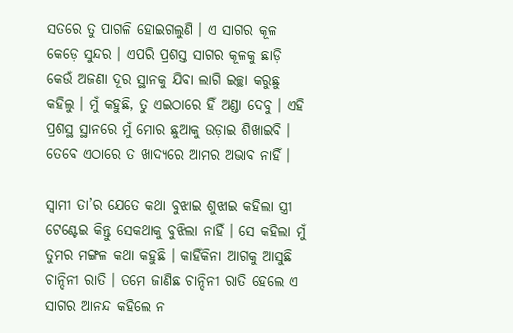ସତରେ ତୁ ପାଗଳି ହୋଇଗଲୁଣି । ଏ ସାଗର କୂଳ କେଡ଼େ ସୁନ୍ଦର । ଏପରି ପ୍ରଶସ୍ତ ସାଗର କୂଳକୁ ଛାଡ଼ି କେଉଁ ଅଜଣା ଦୂର ସ୍ଥାନକୁ ଯିବା ଲାଗି ଇଚ୍ଛା କରୁଛୁ କହିଲୁ । ମୁଁ କହୁଛି, ତୁ ଏଇଠାରେ ହିଁ ଅଣ୍ଡା ଦେବୁ । ଏହି ପ୍ରଶସ୍ଥ ସ୍ଥାନରେ ମୁଁ ମୋର ଛୁଆକୁ ଉଡ଼ାଇ ଶିଖାଇବି । ତେବେ ଏଠାରେ ତ ଖାଦ୍ୟରେ ଆମର ଅଭାବ ନାହିଁ ।

ସ୍ୱାମୀ ତା’ର ଯେତେ କଥା ବୁଝାଇ ଶୁଝାଇ କହିଲା ସ୍ତ୍ରୀ ଟେଣ୍ଟେଇ କିନ୍ତୁ ସେକଥାକୁ ବୁଝିଲା ନାହିଁ । ସେ କହିଲା ମୁଁ ତୁମର ମଙ୍ଗଳ କଥା କହୁଛି । କାହିଁକିନା ଆଗକୁ ଆସୁଛି ଚାନ୍ଦିନୀ ରାତି । ତମେ ଜାଣିଛ ଚାନ୍ଦିନୀ ରାତି ହେଲେ ଏ ସାଗର ଆନନ୍ଦ କହିଲେ ନ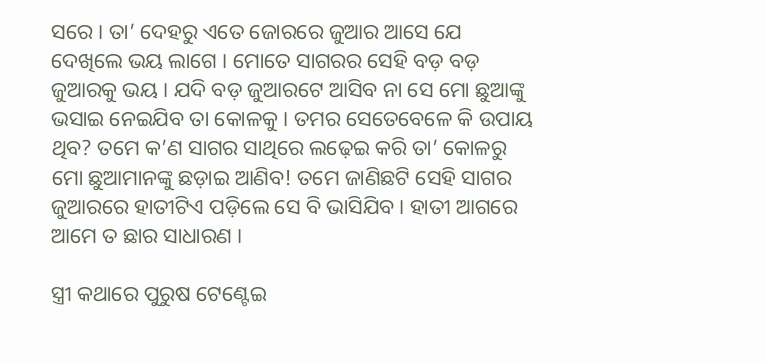ସରେ । ତା’ ଦେହରୁ ଏତେ ଜୋରରେ ଜୁଆର ଆସେ ଯେ ଦେଖିଲେ ଭୟ ଲାଗେ । ମୋତେ ସାଗରର ସେହି ବଡ଼ ବଡ଼ ଜୁଆରକୁ ଭୟ । ଯଦି ବଡ଼ ଜୁଆରଟେ ଆସିବ ନା ସେ ମୋ ଛୁଆଙ୍କୁ ଭସାଇ ନେଇଯିବ ତା କୋଳକୁ । ତମର ସେତେବେଳେ କି ଉପାୟ ଥିବ? ତମେ କ’ଣ ସାଗର ସାଥିରେ ଲଢ଼େଇ କରି ତା’ କୋଳରୁ ମୋ ଛୁଆମାନଙ୍କୁ ଛଡ଼ାଇ ଆଣିବ! ତମେ ଜାଣିଛଟି ସେହି ସାଗର ଜୁଆରରେ ହାତୀଟିଏ ପଡ଼ିଲେ ସେ ବି ଭାସିଯିବ। ହାତୀ ଆଗରେ ଆମେ ତ ଛାର ସାଧାରଣ ।

ସ୍ତ୍ରୀ କଥାରେ ପୁରୁଷ ଟେଣ୍ଟେଇ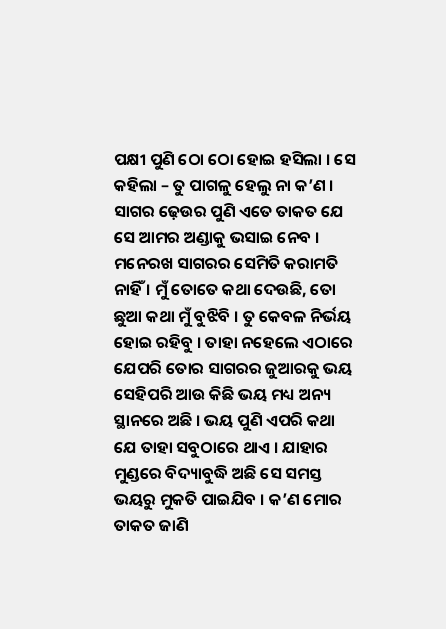ପକ୍ଷୀ ପୁଣି ଠୋ ଠୋ ହୋଇ ହସିଲା । ସେ କହିଲା – ତୁ ପାଗଳୁ ହେଲୁ ନା କ’ଣ । ସାଗର ଢ଼େଉର ପୁଣି ଏତେ ତାକତ ଯେ ସେ ଆମର ଅଣ୍ଡାକୁ ଭସାଇ ନେବ । ମନେରଖ ସାଗରର ସେମିତି କରାମତି ନାହିଁ । ମୁଁ ତୋତେ କଥା ଦେଉଛି, ତୋ ଛୁଆ କଥା ମୁଁ ବୁଝିବି । ତୁ କେବଳ ନିର୍ଭୟ ହୋଇ ରହିବୁ । ତାହା ନହେଲେ ଏଠାରେ ଯେପରି ତୋର ସାଗରର ଜୁଆରକୁ ଭୟ ସେହିପରି ଆଉ କିଛି ଭୟ ମଧ୍ୟ ଅନ୍ୟ ସ୍ଥାନରେ ଅଛି । ଭୟ ପୁଣି ଏପରି କଥା ଯେ ତାହା ସବୁଠାରେ ଥାଏ । ଯାହାର ମୁଣ୍ଡରେ ବିଦ୍ୟାବୁଦ୍ଧି ଅଛି ସେ ସମସ୍ତ ଭୟରୁ ମୁକତି ପାଇଯିବ । କ’ଣ ମୋର ତାକତ ଜାଣି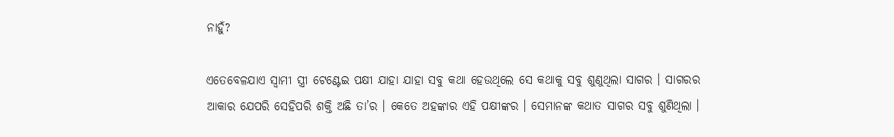ନାହୁଁ?

ଏତେବେଳଯାଏ ସ୍ୱାମୀ ସ୍ତ୍ରୀ ଟେଣ୍ଟେଇ ପକ୍ଷୀ ଯାହା ଯାହା ସବୁ କଥା ହେଉଥିଲେ ସେ କଥାକୁ ସବୁ ଶୁଣୁଥିଲା ସାଗର । ସାଗରର ଆକାର ଯେପରି ସେହିପରି ଶକ୍ତି ଅଛି ତା’ର । କେତେ ଅହଙ୍କାର ଏହି ପକ୍ଷୀଙ୍କର । ସେମାନଙ୍କ କଥାତ ସାଗର ସବୁ ଶୁଣିଥିଲା ।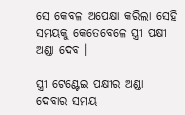ସେ କେବଳ ଅପେକ୍ଷା କରିଲା ସେହି ସମୟକୁ କେତେବେଳେ ସ୍ତ୍ରୀ ପକ୍ଷୀ ଅଣ୍ଡା ଦେବ ।

ସ୍ତ୍ରୀ ଟେଣ୍ଟେଇ ପକ୍ଷୀର ଅଣ୍ଡା ଦେବାର ସମୟ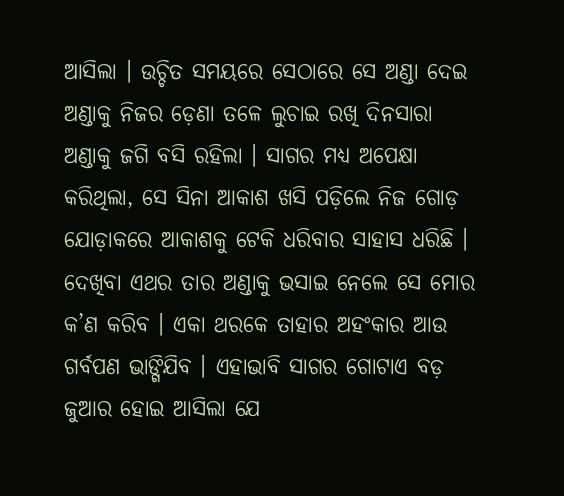ଆସିଲା । ଉଚ୍ଚିତ ସମୟରେ ସେଠାରେ ସେ ଅଣ୍ଡା ଦେଇ ଅଣ୍ଡାକୁ ନିଜର ଡ଼େଣା ତଳେ ଲୁଚାଇ ରଖି ଦିନସାରା ଅଣ୍ଡାକୁ ଜଗି ବସି ରହିଲା । ସାଗର ମଧ୍ୟ ଅପେକ୍ଷା କରିଥିଲା, ସେ ସିନା ଆକାଶ ଖସି ପଡ଼ିଲେ ନିଜ ଗୋଡ଼ ଯୋଡ଼ାକରେ ଆକାଶକୁ ଟେକି ଧରିବାର ସାହାସ ଧରିଛି । ଦେଖିବା ଏଥର ତାର ଅଣ୍ଡାକୁ ଭସାଇ ନେଲେ ସେ ମୋର କ’ଣ କରିବ । ଏକା ଥରକେ ତାହାର ଅହଂକାର ଆଉ ଗର୍ବପଣ ଭାଙ୍ଗିଯିବ । ଏହାଭାବି ସାଗର ଗୋଟାଏ ବଡ଼ ଜୁଆର ହୋଇ ଆସିଲା ଯେ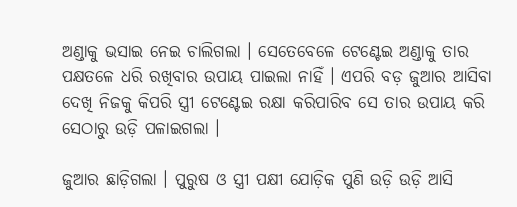ଅଣ୍ଡାକୁ ଭସାଇ ନେଇ ଚାଲିଗଲା । ସେତେବେଳେ ଟେଣ୍ଟେଇ ଅଣ୍ଡାକୁ ତାର ପକ୍ଷତଳେ ଧରି ରଖିବାର ଉପାୟ ପାଇଲା ନାହିଁ । ଏପରି ବଡ଼ ଜୁଆର ଆସିବା ଦେଖି ନିଜକୁ କିପରି ସ୍ତ୍ରୀ ଟେଣ୍ଟେଇ ରକ୍ଷା କରିପାରିବ ସେ ତାର ଉପାୟ କରି ସେଠାରୁ ଉଡ଼ି ପଳାଇଗଲା ।

ଜୁଆର ଛାଡ଼ିଗଲା । ପୁରୁଷ ଓ ସ୍ତ୍ରୀ ପକ୍ଷୀ ଯୋଡ଼ିକ ପୁଣି ଉଡ଼ି ଉଡ଼ି ଆସି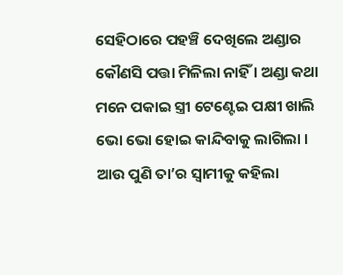ସେହିଠାରେ ପହଞ୍ଚି ଦେଖିଲେ ଅଣ୍ଡାର କୌଣସି ପତ୍ତା ମିଳିଲା ନାହିଁ । ଅଣ୍ଡା କଥା ମନେ ପକାଇ ସ୍ତ୍ରୀ ଟେଣ୍ଟେଇ ପକ୍ଷୀ ଖାଲି ଭୋ ଭୋ ହୋଇ କାନ୍ଦିବାକୁ ଲାଗିଲା । ଆଉ ପୁଣି ତା’ର ସ୍ୱାମୀକୁ କହିଲା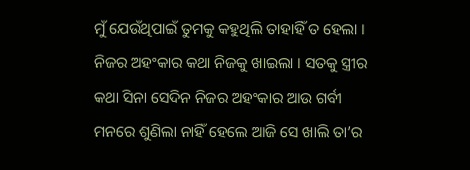ମୁଁ ଯେଉଁଥିପାଇଁ ତୁମକୁ କହୁଥିଲି ତାହାହିଁ ତ ହେଲା । ନିଜର ଅହଂକାର କଥା ନିଜକୁ ଖାଇଲା । ସତକୁ ସ୍ତ୍ରୀର କଥା ସିନା ସେଦିନ ନିଜର ଅହଂକାର ଆଉ ଗର୍ବୀ ମନରେ ଶୁଣିଲା ନାହିଁ ହେଲେ ଆଜି ସେ ଖାଲି ତା’ର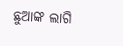ଛୁଆଙ୍କ ଲାଗି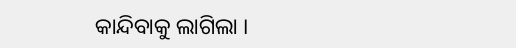କାନ୍ଦିବାକୁ ଲାଗିଲା ।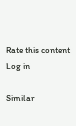Rate this content
Log in

Similar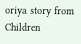oriya story from Children